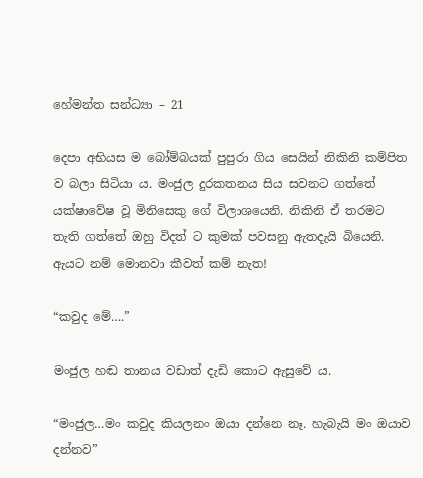හේමන්ත සන්ධ්‍යා – 21

දෙපා අභියස ම බෝම්බයක් පුපුරා ගිය සෙයින් නිකිනි කම්පිත ව බලා සිටියා ය. මංජුල දුරකතනය සිය සවනට ගත්තේ යක්ෂාවේෂ වූ මිනිසෙකු ගේ විලාශයෙනි. නිකිනි ඒ තරමට තැති ගත්තේ ඔහු විදත් ට කුමක් පවසනු ඇතදැයි බියෙනි. ඇයට නම් මොනවා කීවත් කම් නැත!

“කවුද මේ….”

මංජුල හඬ තානය වඩාත් දැඩි කොට ඇසුවේ ය.

“මංජුල…මං කවුද කියලනං ඔයා දන්නෙ නෑ. හැබැයි මං ඔයාව දන්නව”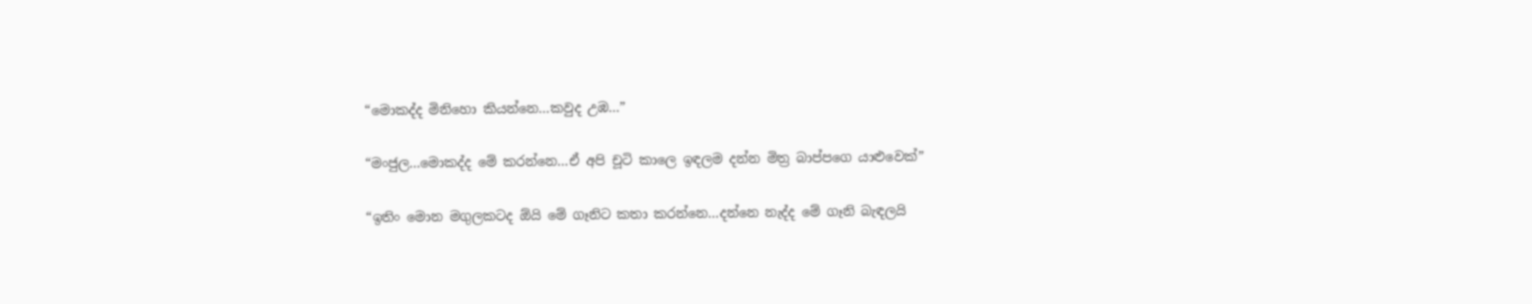“මොකද්ද මිනිහො කියන්නෙ…කවුද උඹ…”

“මංජුල…මොකද්ද මේ කරන්නෙ…ඒ අපි චූටි කාලෙ ඉඳලම දන්න මිත්‍ර බාප්පගෙ යාළුවෙක්”

“ඉතිං මොන මගුලකටද ඕයි මේ ගෑනිට කතා කරන්නෙ…දන්නෙ නැද්ද මේ ගෑනි බැඳලයි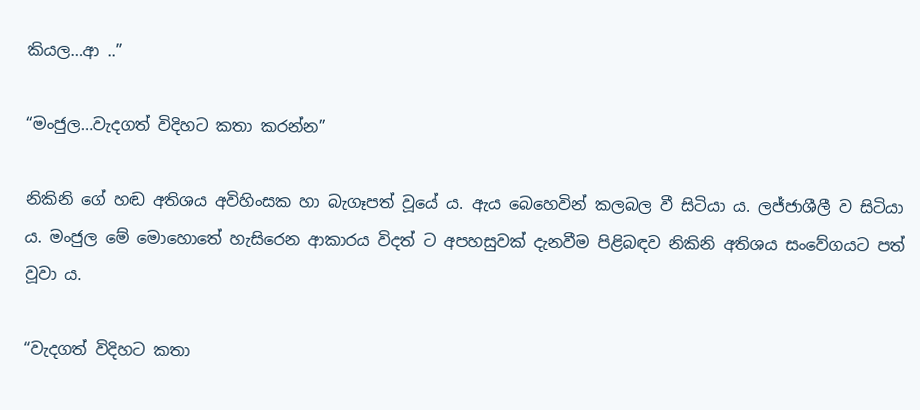කියල…ආ ..”

“මංජුල…වැදගත් විදිහට කතා කරන්න”

නිකිනි ගේ හඬ අතිශය අවිහිංසක හා බැගෑපත් වූයේ ය. ඇය බෙහෙවින් කලබල වී සිටියා ය. ලජ්ජාශීලී ව සිටියා ය. මංජුල මේ මොහොතේ හැසිරෙන ආකාරය විදත් ට අපහසුවක් දැනවීම පිළිබඳව නිකිනි අතිශය සංවේගයට පත් වූවා ය.

“වැදගත් විදිහට කතා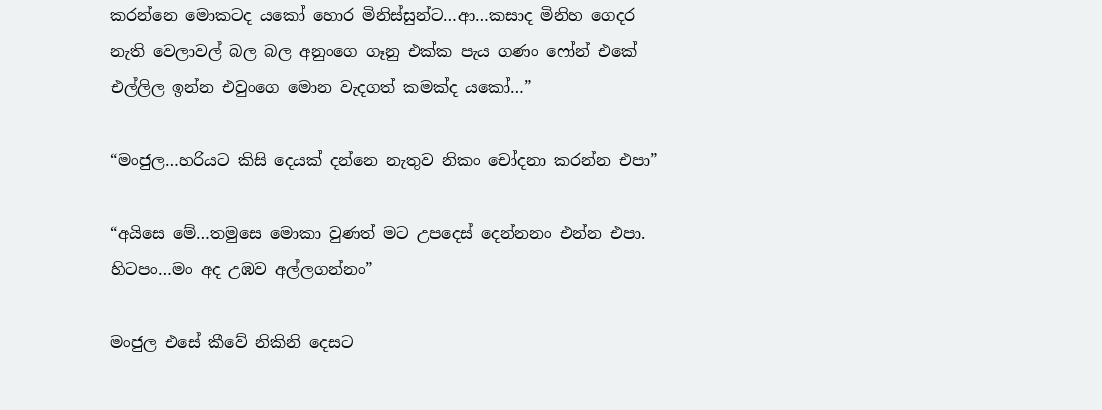කරන්නෙ මොකටද යකෝ හොර මිනිස්සුන්ට…ආ…කසාද මිනිහ ගෙදර නැති වෙලාවල් බල බල අනුංගෙ ගෑනු එක්ක පැය ගණං ෆෝන් එකේ එල්ලිල ඉන්න එවුංගෙ මොන වැදගත් කමක්ද යකෝ…”

“මංජුල…හරියට කිසි දෙයක් දන්නෙ නැතුව නිකං චෝදනා කරන්න එපා”

“අයිසෙ මේ…තමුසෙ මොකා වුණත් මට උපදෙස් දෙන්නනං එන්න එපා. හිටපං…මං අද උඹව අල්ලගන්නං”

මංජුල එසේ කීවේ නිකිනි දෙසට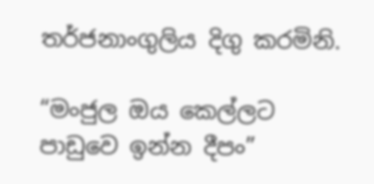තර්ජනාංගුලිය දිගු කරමිනි.

“මංජුල ඔය කෙල්ලට පාඩුවෙ ඉන්න දීපං”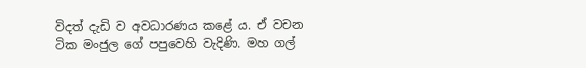විදත් දැඩි ව අවධාරණය කළේ ය. ඒ වචන ටික මංජුල ගේ පපුවෙහි වැදිණි. මහ ගල්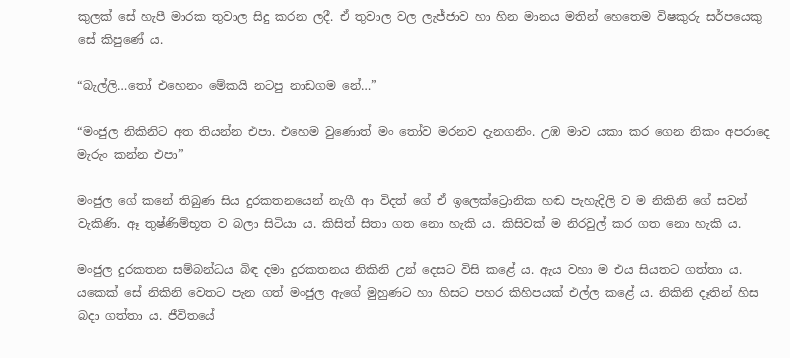කුලක් සේ හැපී මාරක තුවාල සිදු කරන ලදී. ඒ තුවාල වල ලැජ්ජාව හා හින මානය මතින් හෙතෙම විෂකුරු සර්පයෙකු සේ කිපුණේ ය.

“බැල්ලි…තෝ එහෙනං මේකයි නටපු නාඩගම නේ…”

“මංජුල නිකිනිට අත තියන්න එපා. එහෙම වුණොත් මං තෝව මරනව දැනගනිං. උඹ මාව යකා කර ගෙන නිකං අපරාදෙ මැරුං කන්න එපා”

මංජුල ගේ කනේ තිබුණ සිය දුරකතනයෙන් නැගී ආ විදත් ගේ ඒ ඉලෙක්ට්‍රොනික හඬ පැහැදිලි ව ම නිකිනි ගේ සවන් වැකිණි. ඈ තුෂ්ණිම්භූත ව බලා සිටියා ය. කිසිත් සිතා ගත නො හැකි ය. කිසිවක් ම නිරවුල් කර ගත නො හැකි ය.

මංජුල දුරකතන සම්බන්ධය බිඳ දමා දුරකතනය නිකිනි උන් දෙසට විසි කළේ ය. ඇය වහා ම එය සියතට ගත්තා ය. යකෙක් සේ නිකිනි වෙතට පැන ගත් මංජුල ඇගේ මුහුණට හා හිසට පහර කිහිපයක් එල්ල කළේ ය. නිකිනි දෑතින් හිස බදා ගත්තා ය. ජීවිතයේ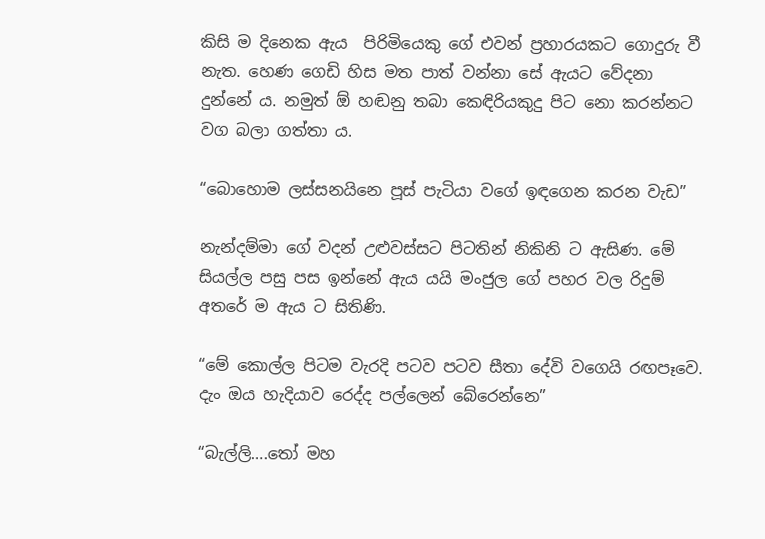කිසි ම දිනෙක ඇය  පිරිමියෙකු ගේ එවන් ප්‍රහාරයකට ගොදුරු වී නැත. හෙණ ගෙඩි හිස මත පාත් වන්නා සේ ඇයට වේදනා දුන්නේ ය. නමුත් ඕ හඬනු තබා කෙඳිරියකුදු පිට නො කරන්නට වග බලා ගත්තා ය.

“බොහොම ලස්සනයිනෙ පූස් පැටියා වගේ ඉඳගෙන කරන වැඩ”

නැන්දම්මා ගේ වදන් උළුවස්සට පිටතින් නිකිනි ට ඇසිණ. මේ සියල්ල පසු පස ඉන්නේ ඇය යයි මංජුල ගේ පහර වල රිදුම් අතරේ ම ඇය ට සිතිණි.

“මේ කොල්ල පිටම වැරදි පටව පටව සීතා දේවි වගෙයි රඟපෑවෙ. දැං ඔය හැදියාව රෙද්ද පල්ලෙන් බේරෙන්නෙ”

“බැල්ලි….තෝ මහ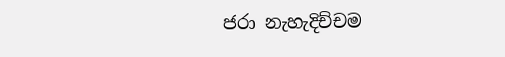ජරා නැහැදිච්චම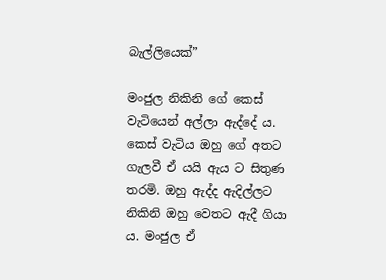බැල්ලියෙක්”

මංජුල නිකිනි ගේ කෙස් වැටියෙන් අල්ලා ඇද්දේ ය. කෙස් වැටිය ඔහු ගේ අතට ගැලවී ඒ යයි ඇය ට සිතුණ තරමි. ඔහු ඇද්ද ඇදිල්ලට නිකිනි ඔහු වෙතට ඇදී ගියා ය. මංජුල ඒ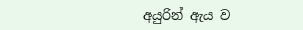අයුරින් ඇය ව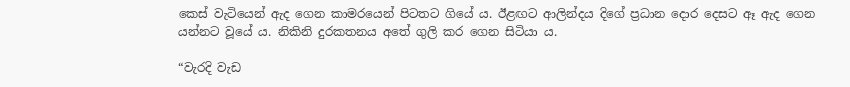කෙස් වැටියෙන් ඇද ගෙන කාමරයෙන් පිටතට ගියේ ය. ඊළඟට ආලින්දය දිගේ ප්‍රධාන දොර දෙසට ඈ ඇද ගෙන යන්නට වූයේ ය. නිකිනි දුරකතනය අතේ ගුලි කර ගෙන සිටියා ය.

“වැරදි වැඩ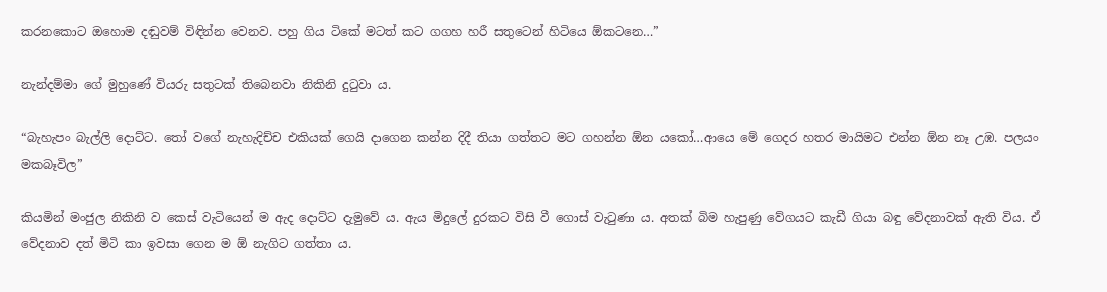කරනකොට ඔහොම දඬුවම් විඳින්න වෙනව. පහු ගිය ටිකේ මටත් කට ගගහ හරී සතුටෙන් හිටියෙ ඕකටනෙ…”

නැන්දම්මා ගේ මුහුණේ වියරු සතුටක් තිබෙනවා නිකිනි දුටුවා ය.

“බැහැපං බැල්ලි දොට්ට. තෝ වගේ නැහැදිච්ච එකියක් ගෙයි දාගෙන කන්න දිදී තියා ගත්තට මට ගහන්න ඕන යකෝ…ආයෙ මේ ගෙදර හතර මායිමට එන්න ඕන නෑ උඹ. පලයං මකබෑවිල”

කියමින් මංජුල නිකිනි ව කෙස් වැටියෙන් ම ඇද දොට්ට දැමුවේ ය. ඇය මිදුලේ දුරකට විසි වී ගොස් වැටුණා ය. අතක් බිම හැපුණු වේගයට කැඩී ගියා බඳු වේදනාවක් ඇති විය. ඒ වේදනාව දත් මිටි කා ඉවසා ගෙන ම ඕ නැගිට ගත්තා ය.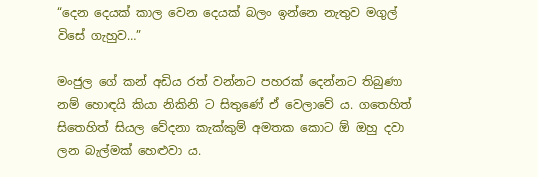“දෙන දෙයක් කාල වෙන දෙයක් බලං ඉන්නෙ නැතුව මගුල් විසේ ගැහුව…”

මංජුල ගේ කන් අඩිය රත් වන්නට පහරක් දෙන්නට තිබුණා නම් හොඳයි කියා නිකිනි ට සිතුණේ ඒ වෙලාවේ ය. ගතෙහිත් සිතෙහිත් සියල වේදනා කැක්කුම් අමතක කොට ඕ ඔහු දවා ලන බැල්මක් හෙළුවා ය.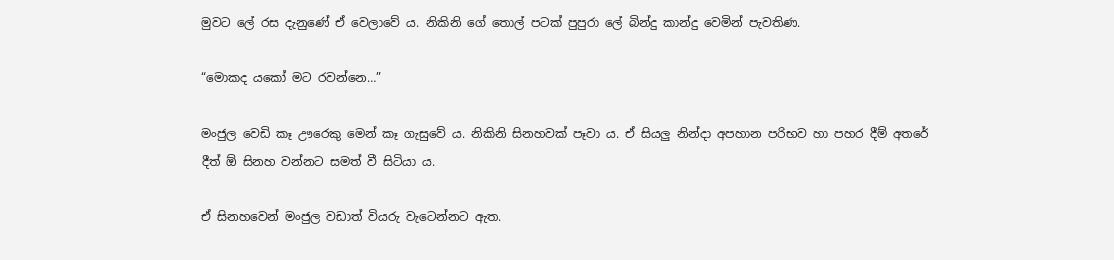මුවට ලේ රස දැනුණේ ඒ වෙලාවේ ය. නිකිනි ගේ තොල් පටක් පුපුරා ලේ බින්දු කාන්දු වෙමින් පැවතිණ.

“මොකද යකෝ මට රවන්නෙ…”

මංජුල වෙඩි කෑ ඌරෙකු මෙන් කෑ ගැසුවේ ය. නිකිනි සිනහවක් පෑවා ය. ඒ සියලු නින්දා අපහාන පරිභව හා පහර දීම් අතරේ දීත් ඕ සිනහ වන්නට සමත් වී සිටියා ය.

ඒ සිනහවෙන් මංජුල වඩාත් වියරු වැටෙන්නට ඇත.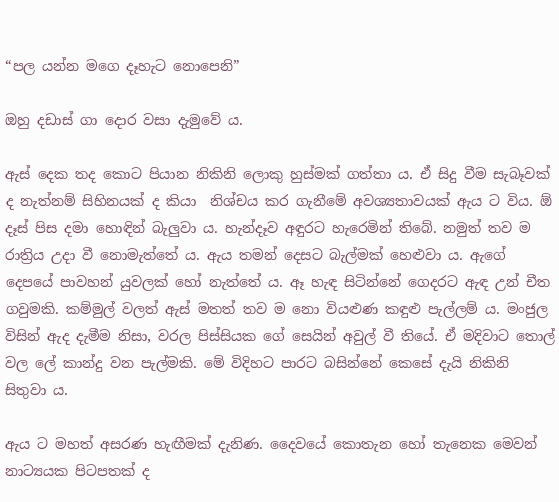“පල යන්න මගෙ දෑහැට නොපෙනි”

ඔහු දඩාස් ගා දොර වසා දැමුවේ ය.

ඇස් දෙක තද කොට පියාන නිකිනි ලොකු හුස්මක් ගත්තා ය. ඒ සිදු වීම සැබෑවක් ද නැත්නම් සිහිනයක් ද කියා  නිශ්චය කර ගැනීමේ අවශ්‍යතාවයක් ඇය ට විය. ඕ දෑස් පිස දමා හොඳින් බැලුවා ය. හැන්දෑව අඳුරට හැරෙමින් තිබේ. නමුත් තව ම රාත්‍රිය උදා වී නොමැත්තේ ය. ඇය තමන් දෙසට බැල්මක් හෙළුවා ය. ඇගේ දෙපයේ පාවහන් යුවලක් හෝ නැත්තේ ය. ඈ හැඳ සිටින්නේ ගෙදරට ඇඳ උන් චීත ගවුමකි. කම්මුල් වලත් ඇස් මතත් තව ම නො වියළුණ කඳුළු පැල්ලම් ය. මංජුල විසින් ඇද දැමීම නිසා, වරල පිස්සියක ගේ සෙයින් අවුල් වී තියේ. ඒ මදිවාට තොල් වල ලේ කාන්දු වන පැල්මකි. මේ විදිහට පාරට බසින්නේ කෙසේ දැයි නිකිනි සිතුවා ය.

ඇය ට මහත් අසරණ හැඟීමක් දැනිණ. දෛවයේ කොතැන හෝ තැනෙක මෙවන් නාට්‍යයක පිටපතක් ද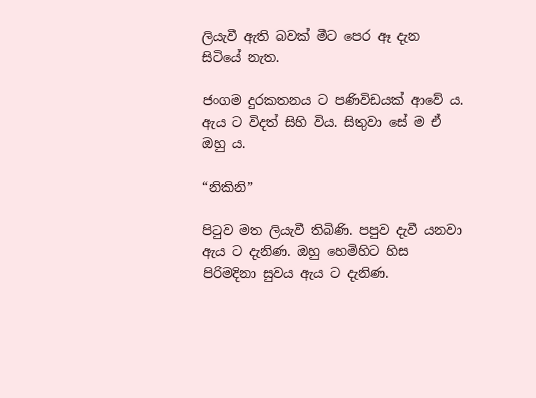ලියැවී ඇති බවක් මීට පෙර ඈ දැන සිටියේ නැත.

ජංගම දුරකතනය ට පණිවිඩයක් ආවේ ය. ඇය ට විදත් සිහි විය. සිතුවා සේ ම ඒ ඔහු ය.

“නිකිනි”

පිටුව මත ලියැවී තිබිණි. පපුව දැවී යනවා ඇය ට දැනිණ. ඔහු හෙමිහිට හිස පිරිමදිනා සුවය ඇය ට දැනිණ.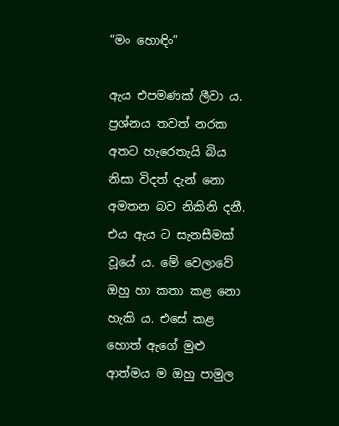“මං හොඳිං”

ඇය එපමණක් ලීවා ය. ප්‍රශ්නය තවත් නරක අතට හැරෙතැයි බිය නිසා විදත් දැන් නො අමතන බව නිකිනි දනී. එය ඇය ට සැනසීමක් වූයේ ය. මේ වෙලාවේ ඔහු හා කතා කළ නො හැකි ය. එසේ කළ හොත් ඇගේ මුළු ආත්මය ම ඔහු පාමුල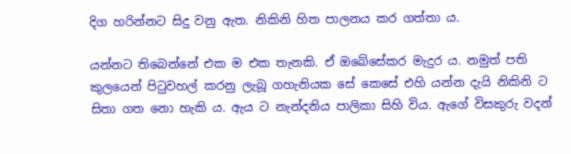දිග හරින්නට සිදු වනු ඇත. නිකිනි හිත පාලනය කර ගත්තා ය.

යන්නට තිබෙන්නේ එක ම එක තැනකි. ඒ ඔබේසේකර මැදුර ය. නමුත් පති කුලයෙන් පිටුවහල් කරනු ලැබූ ගහැනියක සේ කෙසේ එහි යන්න දැයි නිකිනි ට සිතා ගත නො හැකි ය. ඇය ට නැන්දනිය පාලිකා සිහි විය. ඇගේ විසකුරු වදන්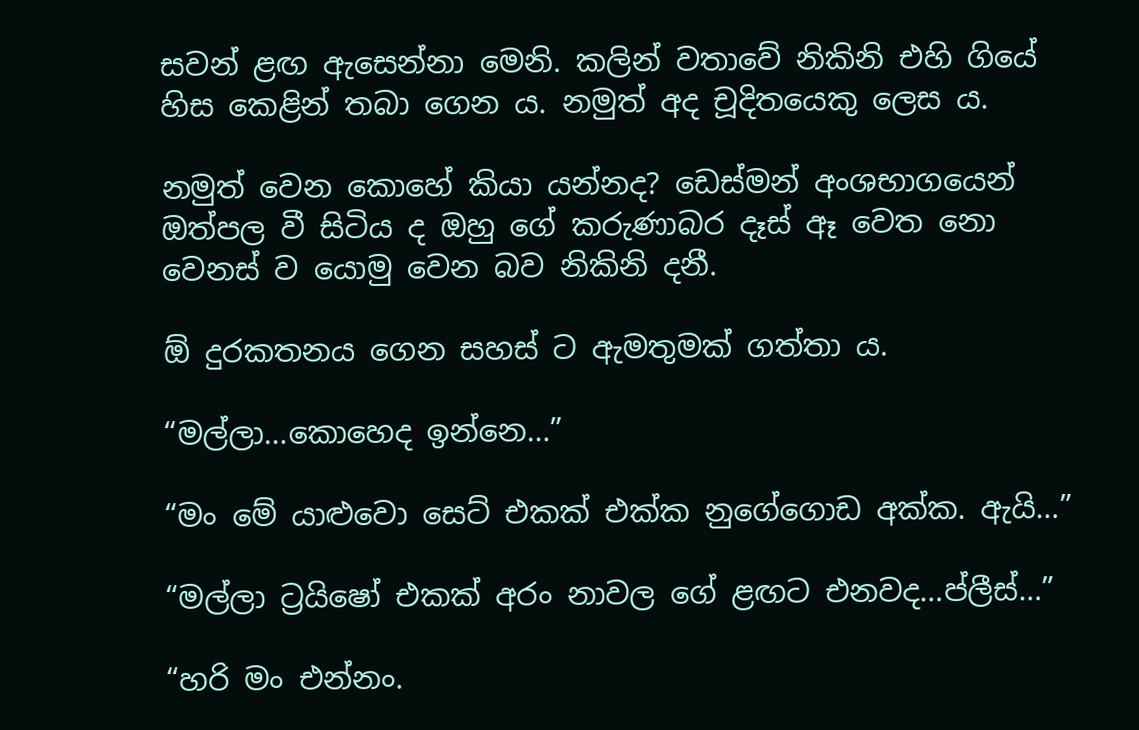සවන් ළඟ ඇසෙන්නා මෙනි. කලින් වතාවේ නිකිනි එහි ගියේ හිස කෙළින් තබා ගෙන ය. නමුත් අද චූදිතයෙකු ලෙස ය.

නමුත් වෙන කොහේ කියා යන්නද? ඩෙස්මන් අංශභාගයෙන් ඔත්පල වී සිටිය ද ඔහු ගේ කරුණාබර දෑස් ඈ වෙත නො වෙනස් ව යොමු වෙන බව නිකිනි දනී.

ඕ දුරකතනය ගෙන සහස් ට ඇමතුමක් ගත්තා ය.

“මල්ලා…කොහෙද ඉන්නෙ…”

“මං මේ යාළුවො සෙට් එකක් එක්ක නුගේගොඩ අක්ක. ඇයි…”

“මල්ලා ට්‍රයිෂෝ එකක් අරං නාවල ගේ ළඟට එනවද…ප්ලීස්…”

“හරි මං එන්නං.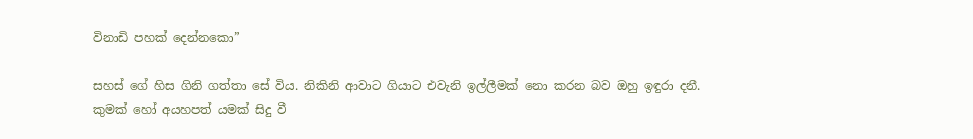විනාඩි පහක් දෙන්නකො”

සහස් ගේ හිස ගිනි ගත්තා සේ විය. නිකිනි ආවාට ගියාට එවැනි ඉල්ලීමක් නො කරන බව ඔහු ඉඳුරා දනී. කුමක් හෝ අයහපත් යමක් සිදු වී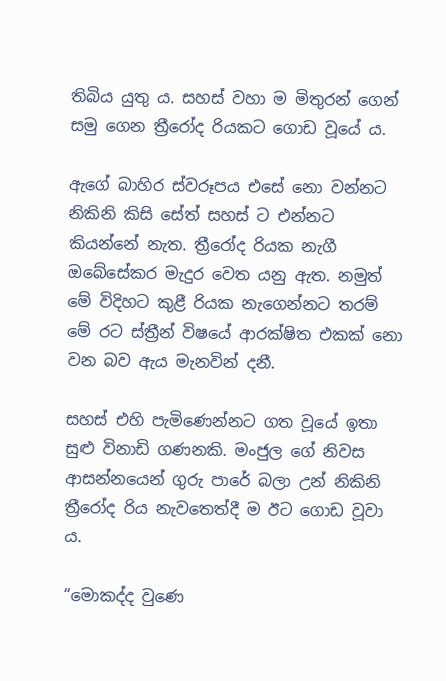තිබිය යුතු ය. සහස් වහා ම මිතුරන් ගෙන් සමු ගෙන ත්‍රීරෝද රියකට ගොඩ වූයේ ය.

ඇගේ බාහිර ස්වරූපය එසේ නො වන්නට නිකිනි කිසි සේත් සහස් ට එන්නට කියන්නේ නැත. ත්‍රීරෝද රියක නැගී ඔබේසේකර මැදුර වෙත යනු ඇත. නමුත් මේ විදිහට කුළී රියක නැගෙන්නට තරම් මේ රට ස්ත්‍රීන් විෂයේ ආරක්ෂිත එකක් නො වන බව ඇය මැනවින් දනී.

සහස් එහි පැමිණෙන්නට ගත වූයේ ඉතා සුළු විනාඩි ගණනකි. මංජුල ගේ නිවස ආසන්නයෙන් ගුරු පාරේ බලා උන් නිකිනි ත්‍රීරෝද රිය නැවතෙත්දී ම ඊට ගොඩ වූවා ය.

“මොකද්ද වුණෙ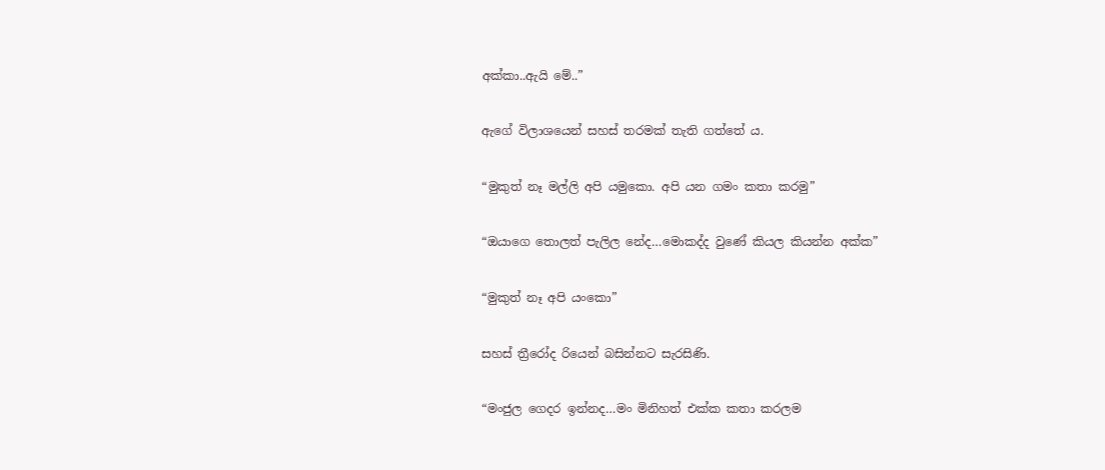අක්කා..ඇයි මේ..”

ඇගේ විලාශයෙන් සහස් තරමක් තැති ගත්තේ ය.

“මුකුත් නෑ මල්ලි අපි යමුකො. අපි යන ගමං කතා කරමු”

“ඔයාගෙ තොලත් පැලිල නේද…මොකද්ද වුණේ කියල කියන්න අක්ක”

“මුකුත් නෑ අපි යංකො”

සහස් ත්‍රීරෝද රියෙන් බසින්නට සැරසිණි.

“මංජුල ගෙදර ඉන්නද…මං මිනිහත් එක්ක කතා කරලම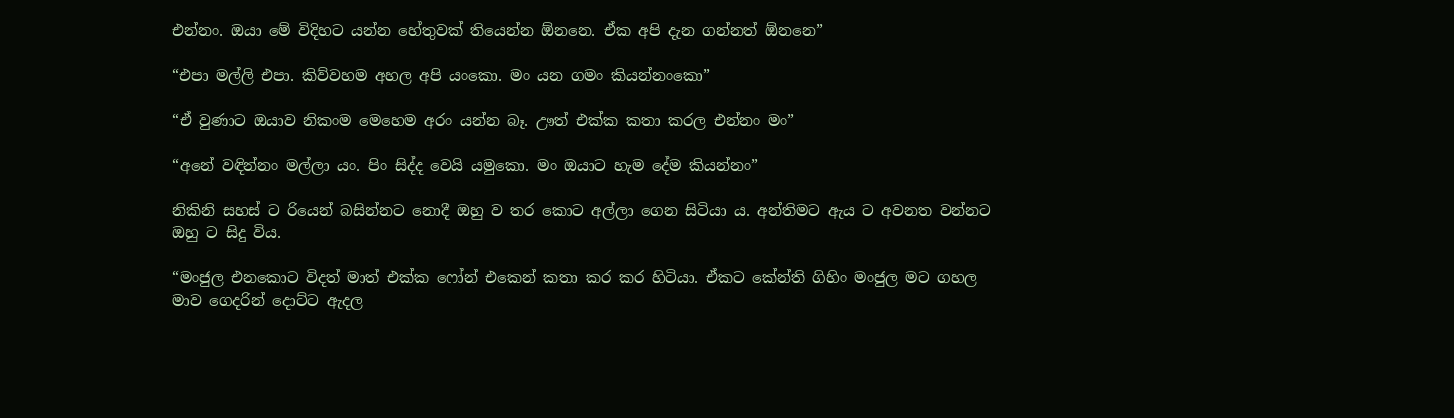එන්නං. ඔයා මේ විදිහට යන්න හේතුවක් තියෙන්න ඕනනෙ. ඒක අපි දැන ගන්නත් ඕනනෙ”

“එපා මල්ලි එපා. කිව්වහම අහල අපි යංකො. මං යන ගමං කියන්නංකො”

“ඒ වුණාට ඔයාව නිකංම මෙහෙම අරං යන්න බෑ. ඌත් එක්ක කතා කරල එන්නං මං”

“අනේ වඳින්නං මල්ලා යං. පිං සිද්ද වෙයි යමුකො. මං ඔයාට හැම දේම කියන්නං”

නිකිනි සහස් ට රියෙන් බසින්නට නොදී ඔහු ව තර කොට අල්ලා ගෙන සිටියා ය. අන්තිමට ඇය ට අවනත වන්නට ඔහු ට සිදු විය.

“මංජුල එනකොට විදත් මාත් එක්ක ෆෝන් එකෙන් කතා කර කර හිටියා. ඒකට කේන්ති ගිහිං මංජුල මට ගහල මාව ගෙදරින් දොට්ට ඇදල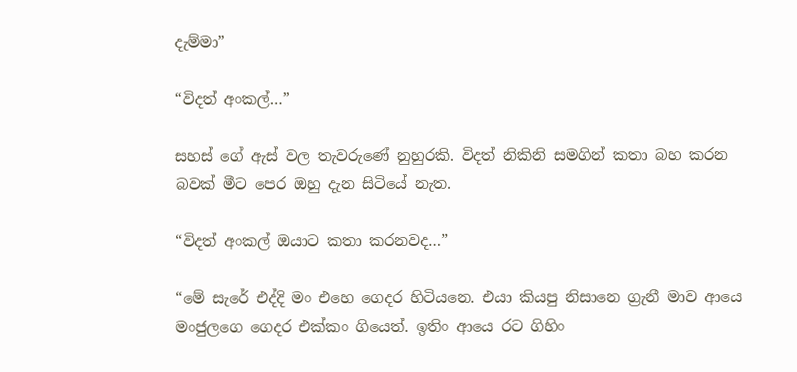දැම්මා”

“විදත් අංකල්…”

සහස් ගේ ඇස් වල තැවරුණේ නුහුරකි. විදත් නිකිනි සමගින් කතා බහ කරන බවක් මීට පෙර ඔහු දැන සිටියේ නැත.

“විදත් අංකල් ඔයාට කතා කරනවද…”

“මේ සැරේ එද්දි මං එහෙ ගෙදර හිටියනෙ. එයා කියපු නිසානෙ ග්‍රැනී මාව ආයෙ මංජුලගෙ ගෙදර එක්කං ගියෙත්. ඉතිං ආයෙ රට ගිහිං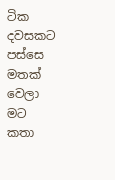ටික දවසකට පස්සෙ මතක් වෙලා මට කතා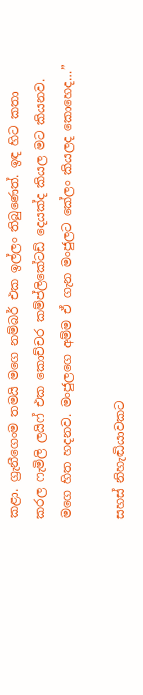කළා. ග්‍රැනීගෙංම තමයි මගෙ නම්බර් එක ඉල්ලං තිබුණෙත්. ඉඳ හිට කතා කරල ෆැමිලි ලයිෆ් එක කොච්චර කම්ප්ලිකේටඩ් දෙයක්ද කියල මට කියනව. මගෙ හිත හදනව. මංජුලගෙ අම්ම ඒ ගැන මංජුලට කේලං කියලද කොහෙද…”

සහස් නිහැඬියාවකට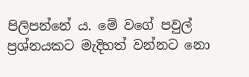පිලිපන්නේ ය. මේ වගේ පවුල් ප්‍රශ්නයකට මැදිහත් වන්නට නො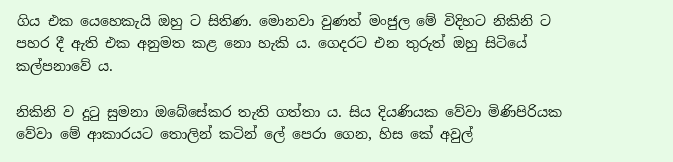ගිය එක යෙහෙකැයි ඔහු ට සිතිණ. මොනවා වුණත් මංජුල මේ විදිහට නිකිනි ට පහර දී ඇති එක අනුමත කළ නො හැකි ය. ගෙදරට එන තුරුත් ඔහු සිටියේ කල්පනාවේ ය.

නිකිනි ව දුටු සුමනා ඔබේසේකර තැති ගත්තා ය. සිය දියණියක වේවා මිණිපිරියක වේවා මේ ආකාරයට තොලින් කටින් ලේ පෙරා ගෙන, හිස කේ අවුල්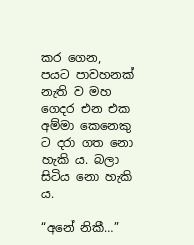කර ගෙන, පයට පාවහනක් නැති ව මහ ගෙදර එන එක අම්මා කෙනෙකු ට දරා ගත නො හැකි ය. බලා සිටිය නො හැකි ය.

“අනේ නිකී…”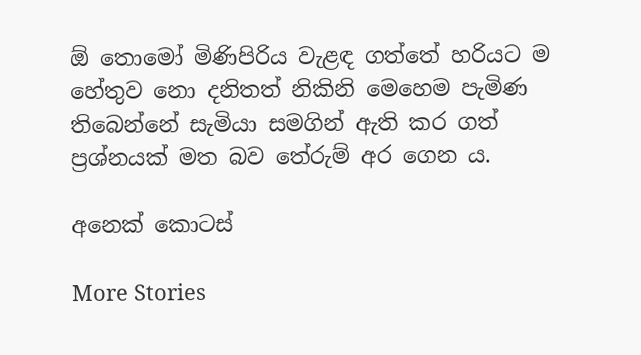ඕ තොමෝ මිණිපිරිය වැළඳ ගත්තේ හරියට ම හේතුව නො දනිතත් නිකිනි මෙහෙම පැමිණ තිබෙන්නේ සැමියා සමගින් ඇති කර ගත් ප්‍රශ්නයක් මත බව තේරුම් අර ගෙන ය.

අනෙක් කොටස්

More Stories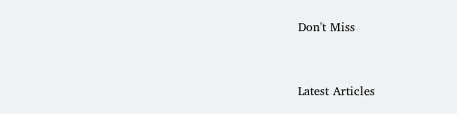Don't Miss


Latest Articles